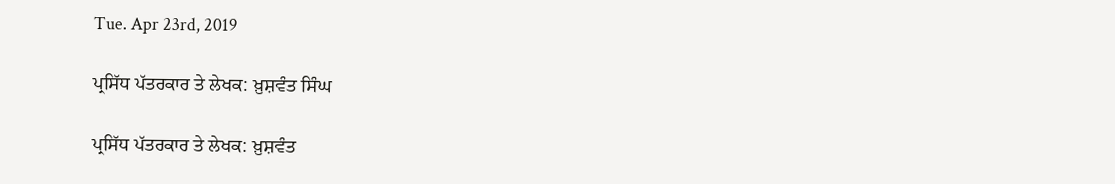Tue. Apr 23rd, 2019

ਪ੍ਰਸਿੱਧ ਪੱਤਰਕਾਰ ਤੇ ਲੇਖਕ: ਖ਼ੁਸ਼ਵੰਤ ਸਿੰਘ

ਪ੍ਰਸਿੱਧ ਪੱਤਰਕਾਰ ਤੇ ਲੇਖਕ: ਖ਼ੁਸ਼ਵੰਤ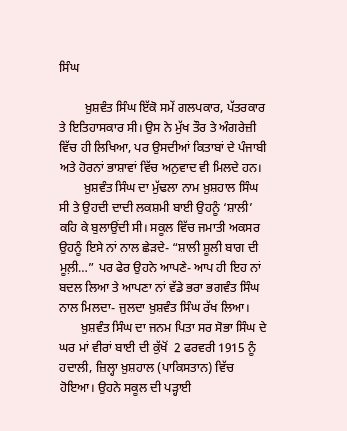ਸਿੰਘ

        ਖ਼ੁਸ਼ਵੰਤ ਸਿੰਘ ਇੱਕੋ ਸਮੇਂ ਗਲਪਕਾਰ, ਪੱਤਰਕਾਰ ਤੇ ਇਤਿਹਾਸਕਾਰ ਸੀ। ਉਸ ਨੇ ਮੁੱਖ ਤੌਰ ਤੇ ਅੰਗਰੇਜ਼ੀ ਵਿੱਚ ਹੀ ਲਿਖਿਆ, ਪਰ ਉਸਦੀਆਂ ਕਿਤਾਬਾਂ ਦੇ ਪੰਜਾਬੀ ਅਤੇ ਹੋਰਨਾਂ ਭਾਸ਼ਾਵਾਂ ਵਿੱਚ ਅਨੁਵਾਦ ਵੀ ਮਿਲਦੇ ਹਨ।
        ਖ਼ੁਸ਼ਵੰਤ ਸਿੰਘ ਦਾ ਮੁੱਢਲਾ ਨਾਮ ਖ਼ੁਸ਼ਹਾਲ ਸਿੰਘ ਸੀ ਤੇ ਉਹਦੀ ਦਾਦੀ ਲਕਸ਼ਮੀ ਬਾਈ ਉਹਨੂੰ ‘ਸ਼ਾਲੀ’ ਕਹਿ ਕੇ ਬੁਲਾਉਂਦੀ ਸੀ। ਸਕੂਲ ਵਿੱਚ ਜਮਾਤੀ ਅਕਸਰ ਉਹਨੂੰ ਇਸੇ ਨਾਂ ਨਾਲ ਛੇੜਦੇ- “ਸ਼ਾਲੀ ਸ਼ੂਲੀ ਬਾਗ ਦੀ ਮੂਲ਼ੀ…” ਪਰ ਫੇਰ ਉਹਨੇ ਆਪਣੇ- ਆਪ ਹੀ ਇਹ ਨਾਂ ਬਦਲ ਲਿਆ ਤੇ ਆਪਣਾ ਨਾਂ ਵੱਡੇ ਭਰਾ ਭਗਵੰਤ ਸਿੰਘ ਨਾਲ ਮਿਲਦਾ- ਜੁਲਦਾ ਖ਼ੁਸ਼ਵੰਤ ਸਿੰਘ ਰੱਖ ਲਿਆ।
       ਖ਼ੁਸ਼ਵੰਤ ਸਿੰਘ ਦਾ ਜਨਮ ਪਿਤਾ ਸਰ ਸੋਭਾ ਸਿੰਘ ਦੇ ਘਰ ਮਾਂ ਵੀਰਾਂ ਬਾਈ ਦੀ ਕੁੱਖੋਂ  2 ਫਰਵਰੀ 1915 ਨੂੰ ਹਦਾਲੀ, ਜ਼ਿਲ੍ਹਾ ਖ਼ੁਸ਼ਹਾਲ (ਪਾਕਿਸਤਾਨ) ਵਿੱਚ ਹੋਇਆ। ਉਹਨੇ ਸਕੂਲ ਦੀ ਪੜ੍ਹਾਈ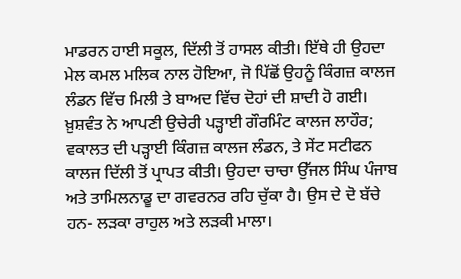ਮਾਡਰਨ ਹਾਈ ਸਕੂਲ, ਦਿੱਲੀ ਤੋਂ ਹਾਸਲ ਕੀਤੀ। ਇੱਥੇ ਹੀ ਉਹਦਾ ਮੇਲ ਕਮਲ ਮਲਿਕ ਨਾਲ ਹੋਇਆ, ਜੋ ਪਿੱਛੋਂ ਉਹਨੂੰ ਕਿੰਗਜ਼ ਕਾਲਜ ਲੰਡਨ ਵਿੱਚ ਮਿਲੀ ਤੇ ਬਾਅਦ ਵਿੱਚ ਦੋਹਾਂ ਦੀ ਸ਼ਾਦੀ ਹੋ ਗਈ। ਖ਼ੁਸ਼ਵੰਤ ਨੇ ਆਪਣੀ ਉਚੇਰੀ ਪੜ੍ਹਾਈ ਗੌਰਮਿੰਟ ਕਾਲਜ ਲਾਹੌਰ; ਵਕਾਲਤ ਦੀ ਪੜ੍ਹਾਈ ਕਿੰਗਜ਼ ਕਾਲਜ ਲੰਡਨ, ਤੇ ਸੇਂਟ ਸਟੀਫਨ ਕਾਲਜ ਦਿੱਲੀ ਤੋਂ ਪ੍ਰਾਪਤ ਕੀਤੀ। ਉਹਦਾ ਚਾਚਾ ਉੱਜਲ ਸਿੰਘ ਪੰਜਾਬ ਅਤੇ ਤਾਮਿਲਨਾਡੂ ਦਾ ਗਵਰਨਰ ਰਹਿ ਚੁੱਕਾ ਹੈ। ਉਸ ਦੇ ਦੋ ਬੱਚੇ ਹਨ- ਲੜਕਾ ਰਾਹੁਲ ਅਤੇ ਲੜਕੀ ਮਾਲਾ।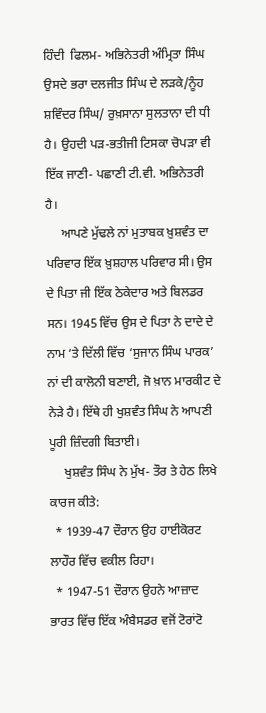ਹਿੰਦੀ  ਫਿਲਮ- ਅਭਿਨੇਤਰੀ ਅੰਮ੍ਰਿਤਾ ਸਿੰਘ ਉਸਦੇ ਭਰਾ ਦਲਜੀਤ ਸਿੰਘ ਦੇ ਲੜਕੇ/ਨੂੰਹ ਸ਼ਵਿੰਦਰ ਸਿੰਘ/ ਰੁਖ਼ਸਾਨਾ ਸੁਲਤਾਨਾ ਦੀ ਧੀ ਹੈ। ਉਹਦੀ ਪੜ-ਭਤੀਜੀ ਟਿਸਕਾ ਚੋਪੜਾ ਵੀ ਇੱਕ ਜਾਣੀ- ਪਛਾਣੀ ਟੀ.ਵੀ. ਅਭਿਨੇਤਰੀ ਹੈ।
     ਆਪਣੇ ਮੁੱਢਲੇ ਨਾਂ ਮੁਤਾਬਕ ਖ਼ੁਸ਼ਵੰਤ ਦਾ ਪਰਿਵਾਰ ਇੱਕ ਖ਼ੁਸ਼ਹਾਲ ਪਰਿਵਾਰ ਸੀ। ਉਸ ਦੇ ਪਿਤਾ ਜੀ ਇੱਕ ਠੇਕੇਦਾਰ ਅਤੇ ਬਿਲਡਰ ਸਨ। 1945 ਵਿੱਚ ਉਸ ਦੇ ਪਿਤਾ ਨੇ ਦਾਦੇ ਦੇ ਨਾਮ ‘ਤੇ ਦਿੱਲੀ ਵਿੱਚ ‘ਸੁਜਾਨ ਸਿੰਘ ਪਾਰਕ’ ਨਾਂ ਦੀ ਕਾਲੋਨੀ ਬਣਾਈ, ਜੋ ਖ਼ਾਨ ਮਾਰਕੀਟ ਦੇ ਨੇੜੇ ਹੈ। ਇੱਥੇ ਹੀ ਖੁਸ਼ਵੰਤ ਸਿੰਘ ਨੇ ਆਪਣੀ ਪੂਰੀ ਜ਼ਿੰਦਗੀ ਬਿਤਾਈ।
     ਖੁਸ਼ਵੰਤ ਸਿੰਘ ਨੇ ਮੁੱਖ- ਤੌਰ ਤੇ ਹੇਠ ਲਿਖੇ ਕਾਰਜ ਕੀਤੇ:
  * 1939-47 ਦੌਰਾਨ ਉਹ ਹਾਈਕੋਰਟ ਲਾਹੌਰ ਵਿੱਚ ਵਕੀਲ ਰਿਹਾ।
  * 1947-51 ਦੌਰਾਨ ਉਹਨੇ ਆਜ਼ਾਦ ਭਾਰਤ ਵਿੱਚ ਇੱਕ ਅੰਬੈਸਡਰ ਵਜੋਂ ਟੋਰਾਂਟੋ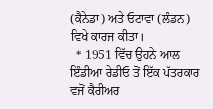(ਕੈਨੇਡਾ) ਅਤੇ ਓਟਾਵਾ (ਲੰਡਨ) ਵਿਖੇ ਕਾਰਜ ਕੀਤਾ।
  * 1951 ਵਿੱਚ ਉਹਨੇ ਆਲ ਇੰਡੀਆ ਰੇਡੀਓ ਤੋਂ ਇੱਕ ਪੱਤਰਕਾਰ ਵਜੋਂ ਕੈਰੀਅਰ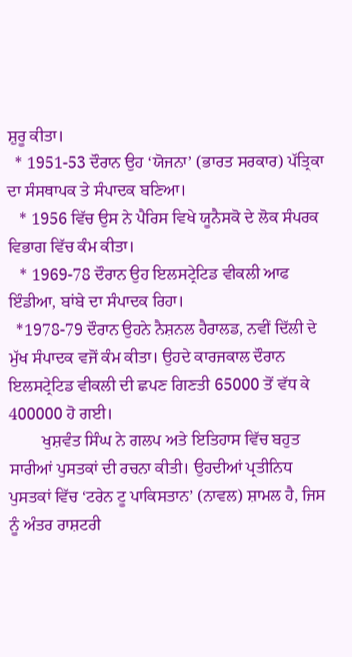ਸ਼ੁਰੂ ਕੀਤਾ।
  * 1951-53 ਦੌਰਾਨ ਉਹ ‘ਯੋਜਨਾ’ (ਭਾਰਤ ਸਰਕਾਰ) ਪੱਤ੍ਰਿਕਾ  ਦਾ ਸੰਸਥਾਪਕ ਤੇ ਸੰਪਾਦਕ ਬਣਿਆ।
   * 1956 ਵਿੱਚ ਉਸ ਨੇ ਪੈਰਿਸ ਵਿਖੇ ਯੂਨੈਸਕੋ ਦੇ ਲੋਕ ਸੰਪਰਕ ਵਿਭਾਗ ਵਿੱਚ ਕੰਮ ਕੀਤਾ।
   * 1969-78 ਦੌਰਾਨ ਉਹ ਇਲਸਟ੍ਰੇਟਿਡ ਵੀਕਲੀ ਆਫ ਇੰਡੀਆ, ਬਾਂਬੇ ਦਾ ਸੰਪਾਦਕ ਰਿਹਾ।
  *1978-79 ਦੌਰਾਨ ਉਹਨੇ ਨੈਸ਼ਨਲ ਹੈਰਾਲਡ, ਨਵੀਂ ਦਿੱਲੀ ਦੇ ਮੁੱਖ ਸੰਪਾਦਕ ਵਜੋਂ ਕੰਮ ਕੀਤਾ। ਉਹਦੇ ਕਾਰਜਕਾਲ ਦੌਰਾਨ ਇਲਸਟ੍ਰੇਟਿਡ ਵੀਕਲੀ ਦੀ ਛਪਣ ਗਿਣਤੀ 65000 ਤੋਂ ਵੱਧ ਕੇ 400000 ਹੋ ਗਈ।
        ਖੁਸ਼ਵੰਤ ਸਿੰਘ ਨੇ ਗਲਪ ਅਤੇ ਇਤਿਹਾਸ ਵਿੱਚ ਬਹੁਤ ਸਾਰੀਆਂ ਪੁਸਤਕਾਂ ਦੀ ਰਚਨਾ ਕੀਤੀ। ਉਹਦੀਆਂ ਪ੍ਰਤੀਨਿਧ ਪੁਸਤਕਾਂ ਵਿੱਚ ‘ਟਰੇਨ ਟੂ ਪਾਕਿਸਤਾਨ’ (ਨਾਵਲ) ਸ਼ਾਮਲ ਹੈ, ਜਿਸ ਨੂੰ ਅੰਤਰ ਰਾਸ਼ਟਰੀ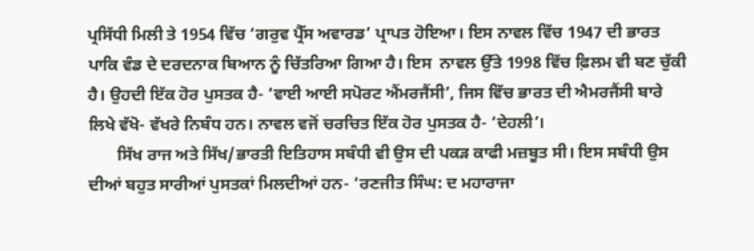ਪ੍ਰਸਿੱਧੀ ਮਿਲੀ ਤੇ 1954 ਵਿੱਚ ‘ਗਰੁਵ ਪ੍ਰੈੱਸ ਅਵਾਰਡ’ ਪ੍ਰਾਪਤ ਹੋਇਆ। ਇਸ ਨਾਵਲ ਵਿੱਚ 1947 ਦੀ ਭਾਰਤ ਪਾਕਿ ਵੰਡ ਦੇ ਦਰਦਨਾਕ ਬਿਆਨ ਨੂੰ ਚਿੱਤਰਿਆ ਗਿਆ ਹੈ। ਇਸ  ਨਾਵਲ ਉੱਤੇ 1998 ਵਿੱਚ ਫ਼ਿਲਮ ਵੀ ਬਣ ਚੁੱਕੀ ਹੈ। ਉਹਦੀ ਇੱਕ ਹੋਰ ਪੁਸਤਕ ਹੈ- ‘ਵਾਈ ਆਈ ਸਪੋਰਟ ਐਂਮਰਜੈਂਸੀ’, ਜਿਸ ਵਿੱਚ ਭਾਰਤ ਦੀ ਐਮਰਜੈਂਸੀ ਬਾਰੇ ਲਿਖੇ ਵੱਖੋ- ਵੱਖਰੇ ਨਿਬੰਧ ਹਨ। ਨਾਵਲ ਵਜੋਂ ਚਰਚਿਤ ਇੱਕ ਹੋਰ ਪੁਸਤਕ ਹੈ- ‘ਦੇਹਲੀ’।
       ਸਿੱਖ ਰਾਜ ਅਤੇ ਸਿੱਖ/ਭਾਰਤੀ ਇਤਿਹਾਸ ਸਬੰਧੀ ਵੀ ਉਸ ਦੀ ਪਕੜ ਕਾਫੀ ਮਜ਼ਬੂਤ ਸੀ। ਇਸ ਸਬੰਧੀ ਉਸ ਦੀਆਂ ਬਹੁਤ ਸਾਰੀਆਂ ਪੁਸਤਕਾਂ ਮਿਲਦੀਆਂ ਹਨ- ‘ਰਣਜੀਤ ਸਿੰਘ: ਦ ਮਹਾਰਾਜਾ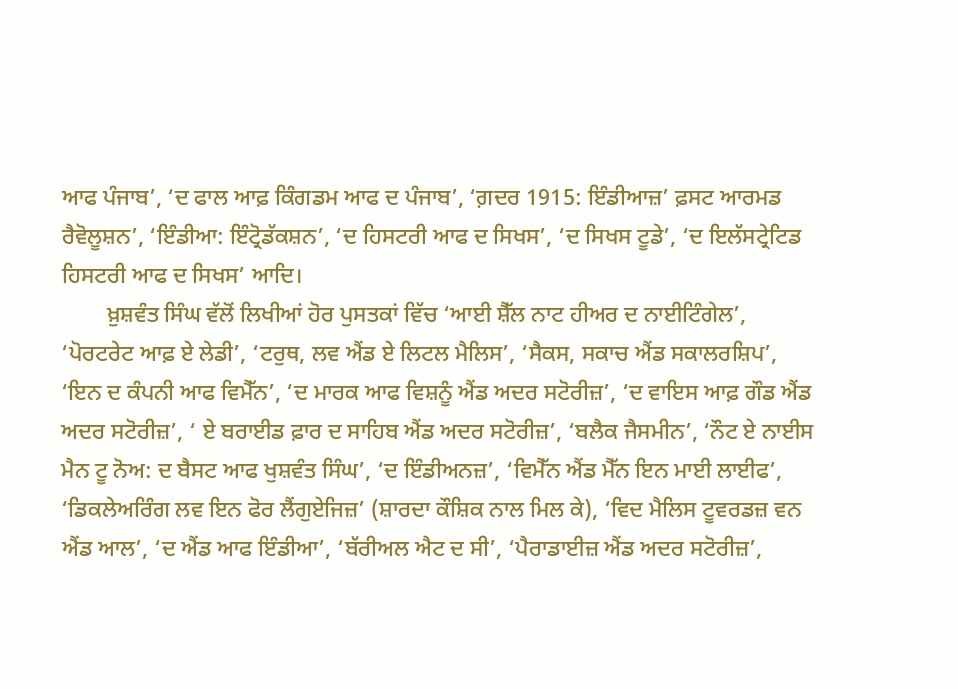ਆਫ ਪੰਜਾਬ’, ‘ਦ ਫਾਲ ਆਫ਼ ਕਿੰਗਡਮ ਆਫ ਦ ਪੰਜਾਬ’, ‘ਗ਼ਦਰ 1915: ਇੰਡੀਆਜ਼’ ਫ਼ਸਟ ਆਰਮਡ ਰੈਵੋਲੂਸ਼ਨ’, ‘ਇੰਡੀਆ: ਇੰਟ੍ਰੋਡੱਕਸ਼ਨ’, ‘ਦ ਹਿਸਟਰੀ ਆਫ ਦ ਸਿਖਸ’, ‘ਦ ਸਿਖਸ ਟੂਡੇ’, ‘ਦ ਇਲੱਸਟ੍ਰੇਟਿਡ ਹਿਸਟਰੀ ਆਫ ਦ ਸਿਖਸ’ ਆਦਿ।
        ਖ਼ੁਸ਼ਵੰਤ ਸਿੰਘ ਵੱਲੋਂ ਲਿਖੀਆਂ ਹੋਰ ਪੁਸਤਕਾਂ ਵਿੱਚ ‘ਆਈ ਸ਼ੈੱਲ ਨਾਟ ਹੀਅਰ ਦ ਨਾਈਟਿੰਗੇਲ’, ‘ਪੋਰਟਰੇਟ ਆਫ਼ ਏ ਲੇਡੀ’, ‘ਟਰੁਥ, ਲਵ ਐਂਡ ਏ ਲਿਟਲ ਮੈਲਿਸ’, ‘ਸੈਕਸ, ਸਕਾਚ ਐਂਡ ਸਕਾਲਰਸ਼ਿਪ’, ‘ਇਨ ਦ ਕੰਪਨੀ ਆਫ ਵਿਮੈੱਨ’, ‘ਦ ਮਾਰਕ ਆਫ ਵਿਸ਼ਨੂੰ ਐਂਡ ਅਦਰ ਸਟੋਰੀਜ਼’, ‘ਦ ਵਾਇਸ ਆਫ਼ ਗੌਡ ਐਂਡ ਅਦਰ ਸਟੋਰੀਜ਼’, ‘ ਏ ਬਰਾਈਡ ਫ਼ਾਰ ਦ ਸਾਹਿਬ ਐਂਡ ਅਦਰ ਸਟੋਰੀਜ਼’, ‘ਬਲੈਕ ਜੈਸਮੀਨ’, ‘ਨੌਟ ਏ ਨਾਈਸ ਮੈਨ ਟੂ ਨੋਅ: ਦ ਬੈਸਟ ਆਫ ਖੁਸ਼ਵੰਤ ਸਿੰਘ’, ‘ਦ ਇੰਡੀਅਨਜ਼’, ‘ਵਿਮੈੱਨ ਐਂਡ ਮੈੱਨ ਇਨ ਮਾਈ ਲਾਈਫ’, ‘ਡਿਕਲੇਅਰਿੰਗ ਲਵ ਇਨ ਫੋਰ ਲੈਂਗੁਏਜਿਜ਼’ (ਸ਼ਾਰਦਾ ਕੌਸ਼ਿਕ ਨਾਲ ਮਿਲ ਕੇ), ‘ਵਿਦ ਮੈਲਿਸ ਟੂਵਰਡਜ਼ ਵਨ ਐਂਡ ਆਲ’, ‘ਦ ਐਂਡ ਆਫ ਇੰਡੀਆ’, ‘ਬੱਰੀਅਲ ਐਟ ਦ ਸੀ’, ‘ਪੈਰਾਡਾਈਜ਼ ਐਂਡ ਅਦਰ ਸਟੋਰੀਜ਼’,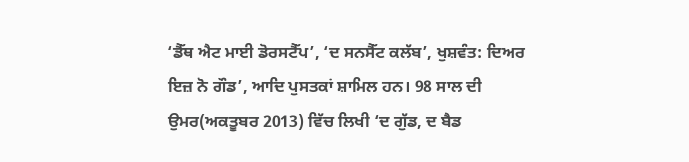‘ਡੈੱਥ ਐਟ ਮਾਈ ਡੋਰਸਟੈੱਪ’, ‘ਦ ਸਨਸੈੱਟ ਕਲੱਬ’, ਖੁਸ਼ਵੰਤ: ਦਿਅਰ ਇਜ਼ ਨੋ ਗੌਡ’, ਆਦਿ ਪੁਸਤਕਾਂ ਸ਼ਾਮਿਲ ਹਨ। 98 ਸਾਲ ਦੀ ਉਮਰ(ਅਕਤੂਬਰ 2013) ਵਿੱਚ ਲਿਖੀ ‘ਦ ਗੁੱਡ, ਦ ਬੈਡ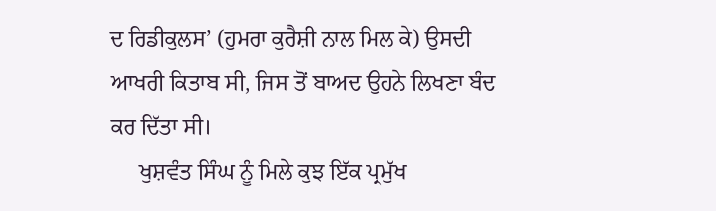ਦ ਰਿਡੀਕੁਲਸ’ (ਹੁਮਰਾ ਕੁਰੈਸ਼ੀ ਨਾਲ ਮਿਲ ਕੇ) ਉਸਦੀ ਆਖਰੀ ਕਿਤਾਬ ਸੀ, ਜਿਸ ਤੋਂ ਬਾਅਦ ਉਹਨੇ ਲਿਖਣਾ ਬੰਦ ਕਰ ਦਿੱਤਾ ਸੀ।
     ਖੁਸ਼ਵੰਤ ਸਿੰਘ ਨੂੰ ਮਿਲੇ ਕੁਝ ਇੱਕ ਪ੍ਰਮੁੱਖ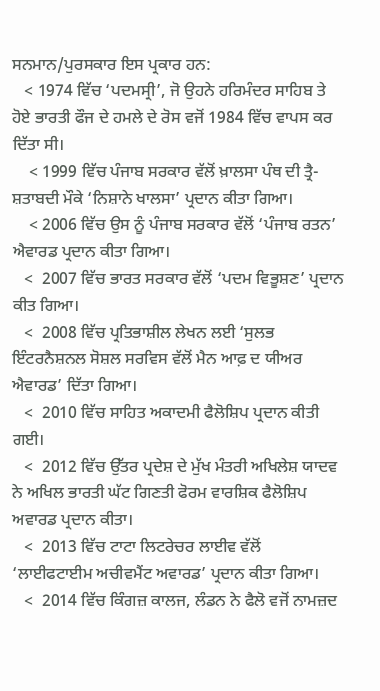ਸਨਮਾਨ/ਪੁਰਸਕਾਰ ਇਸ ਪ੍ਰਕਾਰ ਹਨ:
   < 1974 ਵਿੱਚ ‘ਪਦਮਸ੍ਰੀ’, ਜੋ ਉਹਨੇ ਹਰਿਮੰਦਰ ਸਾਹਿਬ ਤੇ ਹੋਏ ਭਾਰਤੀ ਫੌਜ ਦੇ ਹਮਲੇ ਦੇ ਰੋਸ ਵਜੋਂ 1984 ਵਿੱਚ ਵਾਪਸ ਕਰ ਦਿੱਤਾ ਸੀ।
    < 1999 ਵਿੱਚ ਪੰਜਾਬ ਸਰਕਾਰ ਵੱਲੋਂ ਖ਼ਾਲਸਾ ਪੰਥ ਦੀ ਤ੍ਰੈ- ਸ਼ਤਾਬਦੀ ਮੌਕੇ ‘ਨਿਸ਼ਾਨੇ ਖਾਲਸਾ’ ਪ੍ਰਦਾਨ ਕੀਤਾ ਗਿਆ।
    < 2006 ਵਿੱਚ ਉਸ ਨੂੰ ਪੰਜਾਬ ਸਰਕਾਰ ਵੱਲੋਂ ‘ਪੰਜਾਬ ਰਤਨ’ ਐਵਾਰਡ ਪ੍ਰਦਾਨ ਕੀਤਾ ਗਿਆ।
   <  2007 ਵਿੱਚ ਭਾਰਤ ਸਰਕਾਰ ਵੱਲੋਂ ‘ਪਦਮ ਵਿਭੂਸ਼ਣ’ ਪ੍ਰਦਾਨ ਕੀਤ ਗਿਆ।
   <  2008 ਵਿੱਚ ਪ੍ਰਤਿਭਾਸ਼ੀਲ ਲੇਖਨ ਲਈ ‘ਸੁਲਭ ਇੰਟਰਨੈਸ਼ਨਲ ਸੋਸ਼ਲ ਸਰਵਿਸ ਵੱਲੋਂ ਮੈਨ ਆਫ਼ ਦ ਯੀਅਰ ਐਵਾਰਡ’ ਦਿੱਤਾ ਗਿਆ।
   <  2010 ਵਿੱਚ ਸਾਹਿਤ ਅਕਾਦਮੀ ਫੈਲੋਸ਼ਿਪ ਪ੍ਰਦਾਨ ਕੀਤੀ ਗਈ।
   <  2012 ਵਿੱਚ ਉੱਤਰ ਪ੍ਰਦੇਸ਼ ਦੇ ਮੁੱਖ ਮੰਤਰੀ ਅਖਿਲੇਸ਼ ਯਾਦਵ ਨੇ ਅਖਿਲ ਭਾਰਤੀ ਘੱਟ ਗਿਣਤੀ ਫੋਰਮ ਵਾਰਸ਼ਿਕ ਫੈਲੋਸ਼ਿਪ ਅਵਾਰਡ ਪ੍ਰਦਾਨ ਕੀਤਾ।
   <  2013 ਵਿੱਚ ਟਾਟਾ ਲਿਟਰੇਚਰ ਲਾਈਵ ਵੱਲੋਂ ‘ਲਾਈਫਟਾਈਮ ਅਚੀਵਮੈਂਟ ਅਵਾਰਡ’ ਪ੍ਰਦਾਨ ਕੀਤਾ ਗਿਆ।
   <  2014 ਵਿੱਚ ਕਿੰਗਜ਼ ਕਾਲਜ, ਲੰਡਨ ਨੇ ਫੈਲੋ ਵਜੋਂ ਨਾਮਜ਼ਦ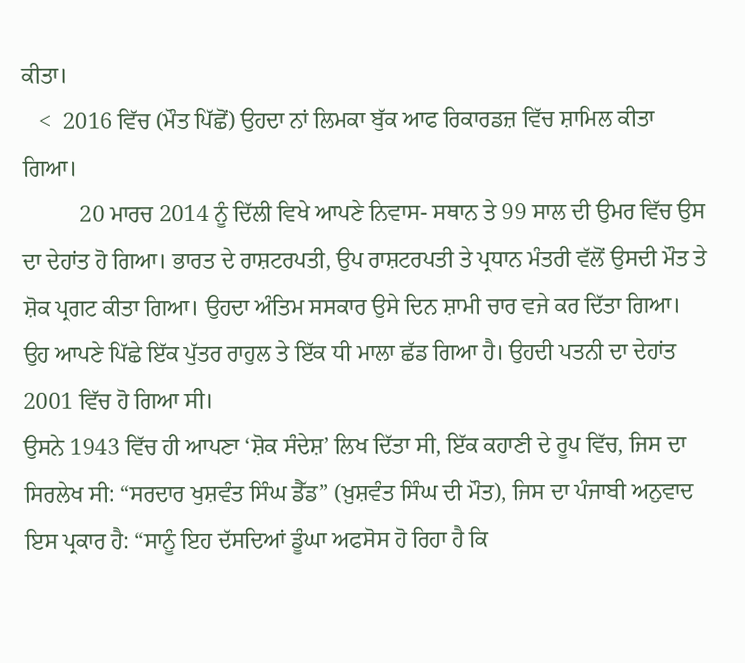ਕੀਤਾ।
   <  2016 ਵਿੱਚ (ਮੌਤ ਪਿੱਛੋਂ) ਉਹਦਾ ਨਾਂ ਲਿਮਕਾ ਬੁੱਕ ਆਫ ਰਿਕਾਰਡਜ਼ ਵਿੱਚ ਸ਼ਾਮਿਲ ਕੀਤਾ ਗਿਆ।
          20 ਮਾਰਚ 2014 ਨੂੰ ਦਿੱਲੀ ਵਿਖੇ ਆਪਣੇ ਨਿਵਾਸ- ਸਥਾਨ ਤੇ 99 ਸਾਲ ਦੀ ਉਮਰ ਵਿੱਚ ਉਸ ਦਾ ਦੇਹਾਂਤ ਹੋ ਗਿਆ। ਭਾਰਤ ਦੇ ਰਾਸ਼ਟਰਪਤੀ, ਉਪ ਰਾਸ਼ਟਰਪਤੀ ਤੇ ਪ੍ਰਧਾਨ ਮੰਤਰੀ ਵੱਲੋਂ ਉਸਦੀ ਮੌਤ ਤੇ ਸ਼ੋਕ ਪ੍ਰਗਟ ਕੀਤਾ ਗਿਆ। ਉਹਦਾ ਅੰਤਿਮ ਸਸਕਾਰ ਉਸੇ ਦਿਨ ਸ਼ਾਮੀ ਚਾਰ ਵਜੇ ਕਰ ਦਿੱਤਾ ਗਿਆ। ਉਹ ਆਪਣੇ ਪਿੱਛੇ ਇੱਕ ਪੁੱਤਰ ਰਾਹੁਲ ਤੇ ਇੱਕ ਧੀ ਮਾਲਾ ਛੱਡ ਗਿਆ ਹੈ। ਉਹਦੀ ਪਤਨੀ ਦਾ ਦੇਹਾਂਤ 2001 ਵਿੱਚ ਹੋ ਗਿਆ ਸੀ।
ਉਸਨੇ 1943 ਵਿੱਚ ਹੀ ਆਪਣਾ ‘ਸ਼ੋਕ ਸੰਦੇਸ਼’ ਲਿਖ ਦਿੱਤਾ ਸੀ, ਇੱਕ ਕਹਾਣੀ ਦੇ ਰੂਪ ਵਿੱਚ, ਜਿਸ ਦਾ ਸਿਰਲੇਖ ਸੀ: “ਸਰਦਾਰ ਖੁਸ਼ਵੰਤ ਸਿੰਘ ਡੈੱਡ” (ਖ਼ੁਸ਼ਵੰਤ ਸਿੰਘ ਦੀ ਮੌਤ), ਜਿਸ ਦਾ ਪੰਜਾਬੀ ਅਨੁਵਾਦ ਇਸ ਪ੍ਰਕਾਰ ਹੈ: “ਸਾਨੂੰ ਇਹ ਦੱਸਦਿਆਂ ਡੂੰਘਾ ਅਫਸੋਸ ਹੋ ਰਿਹਾ ਹੈ ਕਿ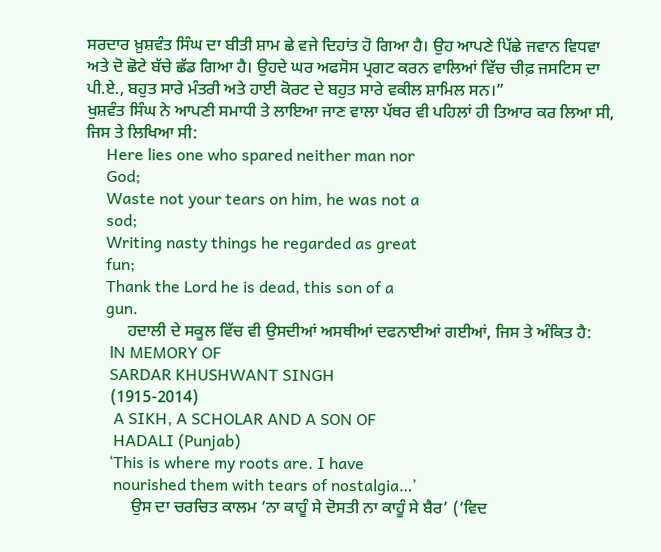ਸਰਦਾਰ ਖ਼ੁਸ਼ਵੰਤ ਸਿੰਘ ਦਾ ਬੀਤੀ ਸ਼ਾਮ ਛੇ ਵਜੇ ਦਿਹਾਂਤ ਹੋ ਗਿਆ ਹੈ। ਉਹ ਆਪਣੇ ਪਿੱਛੇ ਜਵਾਨ ਵਿਧਵਾ ਅਤੇ ਦੋ ਛੋਟੇ ਬੱਚੇ ਛੱਡ ਗਿਆ ਹੈ। ਉਹਦੇ ਘਰ ਅਫਸੋਸ ਪ੍ਰਗਟ ਕਰਨ ਵਾਲਿਆਂ ਵਿੱਚ ਚੀਫ਼ ਜਸਟਿਸ ਦਾ ਪੀ.ਏ., ਬਹੁਤ ਸਾਰੇ ਮੰਤਰੀ ਅਤੇ ਹਾਈ ਕੋਰਟ ਦੇ ਬਹੁਤ ਸਾਰੇ ਵਕੀਲ ਸ਼ਾਮਿਲ ਸਨ।”
ਖੁਸ਼ਵੰਤ ਸਿੰਘ ਨੇ ਆਪਣੀ ਸਮਾਧੀ ਤੇ ਲਾਇਆ ਜਾਣ ਵਾਲਾ ਪੱਥਰ ਵੀ ਪਹਿਲਾਂ ਹੀ ਤਿਆਰ ਕਰ ਲਿਆ ਸੀ, ਜਿਸ ਤੇ ਲਿਖਿਆ ਸੀ:
     Here lies one who spared neither man nor
     God;
     Waste not your tears on him, he was not a
     sod;
     Writing nasty things he regarded as great
     fun;
     Thank the Lord he is dead, this son of a
     gun.
          ਹਦਾਲੀ ਦੇ ਸਕੂਲ ਵਿੱਚ ਵੀ ਉਸਦੀਆਂ ਅਸਥੀਆਂ ਦਫਨਾਈਆਂ ਗਈਆਂ, ਜਿਸ ਤੇ ਅੰਕਿਤ ਹੈ:
      lN MEMORY OF
      SARDAR KHUSHWANT SINGH
      (1915-2014)
       A SIKH, A SCHOLAR AND A SON OF
       HADALI (Punjab)
      ‘This is where my roots are. I have
       nourished them with tears of nostalgia…’
           ਉਸ ਦਾ ਚਰਚਿਤ ਕਾਲਮ ‘ਨਾ ਕਾਹੂੰ ਸੇ ਦੋਸਤੀ ਨਾ ਕਾਹੂੰ ਸੇ ਬੈਰ’ (‘ਵਿਦ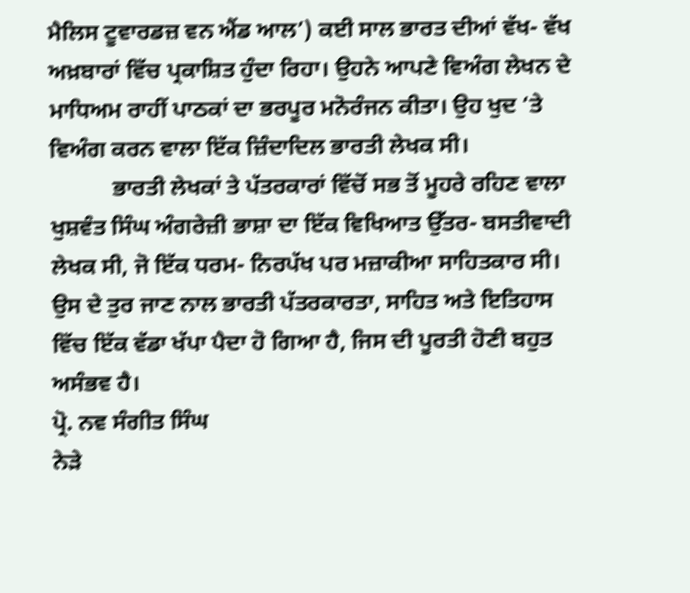ਮੈਲਿਸ ਟੂਵਾਰਡਜ਼ ਵਨ ਐਂਡ ਆਲ’) ਕਈ ਸਾਲ ਭਾਰਤ ਦੀਆਂ ਵੱਖ- ਵੱਖ ਅਖ਼ਬਾਰਾਂ ਵਿੱਚ ਪ੍ਰਕਾਸ਼ਿਤ ਹੁੰਦਾ ਰਿਹਾ। ਉਹਨੇ ਆਪਣੇ ਵਿਅੰਗ ਲੇਖਨ ਦੇ ਮਾਧਿਅਮ ਰਾਹੀਂ ਪਾਠਕਾਂ ਦਾ ਭਰਪੂਰ ਮਨੋਰੰਜਨ ਕੀਤਾ। ਉਹ ਖੁਦ ‘ਤੇ ਵਿਅੰਗ ਕਰਨ ਵਾਲਾ ਇੱਕ ਜ਼ਿੰਦਾਦਿਲ ਭਾਰਤੀ ਲੇਖਕ ਸੀ।
           ਭਾਰਤੀ ਲੇਖਕਾਂ ਤੇ ਪੱਤਰਕਾਰਾਂ ਵਿੱਚੋਂ ਸਭ ਤੋਂ ਮੂਹਰੇ ਰਹਿਣ ਵਾਲਾ ਖੁਸ਼ਵੰਤ ਸਿੰਘ ਅੰਗਰੇਜ਼ੀ ਭਾਸ਼ਾ ਦਾ ਇੱਕ ਵਿਖਿਆਤ ਉੱਤਰ- ਬਸਤੀਵਾਦੀ ਲੇਖਕ ਸੀ, ਜੋ ਇੱਕ ਧਰਮ- ਨਿਰਪੱਖ ਪਰ ਮਜ਼ਾਕੀਆ ਸਾਹਿਤਕਾਰ ਸੀ। ਉਸ ਦੇ ਤੁਰ ਜਾਣ ਨਾਲ ਭਾਰਤੀ ਪੱਤਰਕਾਰਤਾ, ਸਾਹਿਤ ਅਤੇ ਇਤਿਹਾਸ ਵਿੱਚ ਇੱਕ ਵੱਡਾ ਖੱਪਾ ਪੈਦਾ ਹੋ ਗਿਆ ਹੈ, ਜਿਸ ਦੀ ਪੂਰਤੀ ਹੋਣੀ ਬਹੁਤ ਅਸੰਭਵ ਹੈ।
ਪ੍ਰੋ. ਨਵ ਸੰਗੀਤ ਸਿੰਘ
ਨੇੜੇ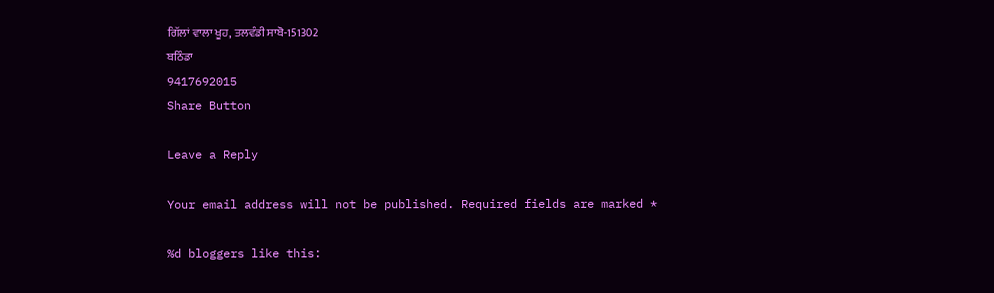ਗਿੱਲਾਂ ਵਾਲਾ ਖੂਹ, ਤਲਵੰਡੀ ਸਾਬੋ-151302
ਬਠਿੰਡਾ
9417692015
Share Button

Leave a Reply

Your email address will not be published. Required fields are marked *

%d bloggers like this: